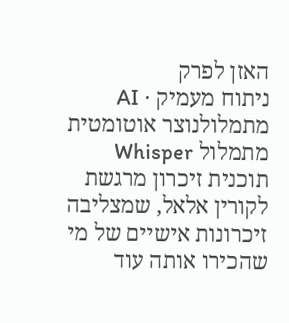האזן לפרק
ניתוח מעמיק · AI מתמלולנוצר אוטומטית מתמלול Whisper
תוכנית זיכרון מרגשת לקורין אלאל, שמצליבה זיכרונות אישיים של מי שהכירו אותה עוד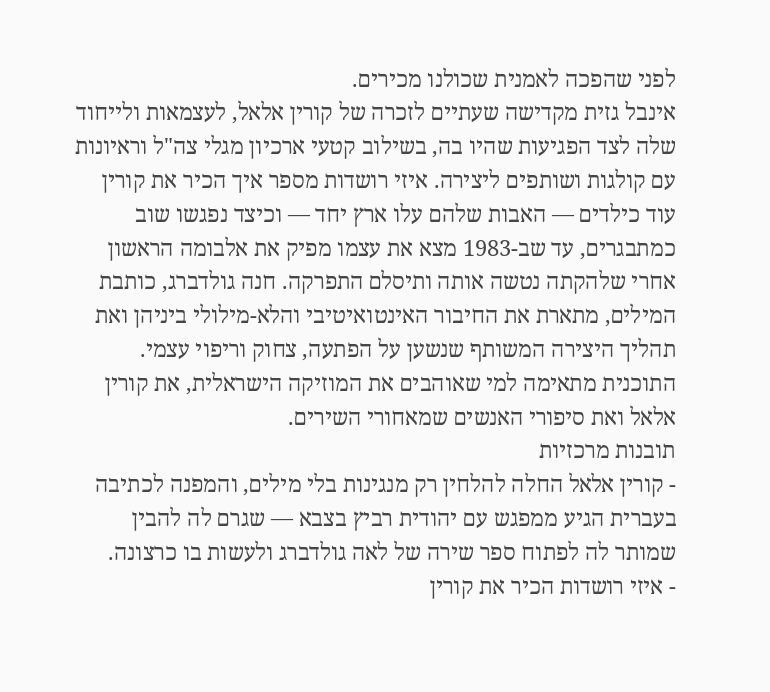לפני שהפכה לאמנית שכולנו מכירים.
אינבל גזית מקדישה שעתיים לזכרה של קורין אלאל, לעצמאות ולייחוד שלה לצד הפגיעות שהיו בה, בשילוב קטעי ארכיון מגלי צה"ל וראיונות עם קולגות ושותפים ליצירה. איזי רושדות מספר איך הכיר את קורין עוד כילדים — האבות שלהם עלו ארץ יחד — וכיצד נפגשו שוב כמתבגרים, עד שב-1983 מצא את עצמו מפיק את אלבומה הראשון אחרי שלהקתה נטשה אותה ותיסלם התפרקה. חנה גולדברג, כותבת המילים, מתארת את החיבור האינטואיטיבי והלא-מילולי ביניהן ואת תהליך היצירה המשותף שנשען על הפתעה, צחוק וריפוי עצמי. התוכנית מתאימה למי שאוהבים את המוזיקה הישראלית, את קורין אלאל ואת סיפורי האנשים שמאחורי השירים.
תובנות מרכזיות
- קורין אלאל החלה להלחין רק מנגינות בלי מילים, והמפנה לכתיבה בעברית הגיע ממפגש עם יהודית רביץ בצבא — שגרם לה להבין שמותר לה לפתוח ספר שירה של לאה גולדברג ולעשות בו כרצונה.
- איזי רושדות הכיר את קורין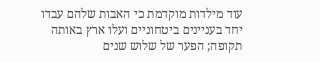עוד מילדות מוקדמת כי האבות שלהם עבדו יחד בעניינים ביטחוניים ועלו ארץ באותה תקופה; הפער של שלוש שנים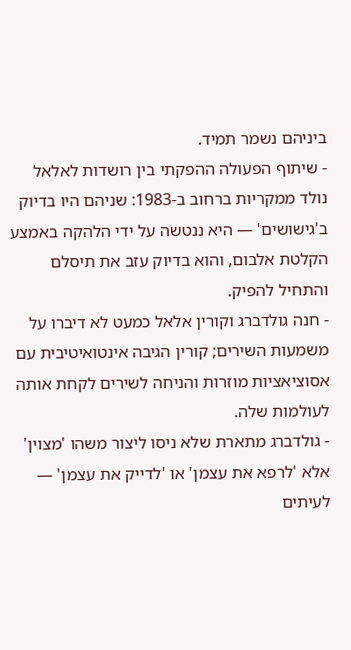ביניהם נשמר תמיד.
- שיתוף הפעולה ההפקתי בין רושדות לאלאל נולד ממקריות ברחוב ב-1983: שניהם היו בדיוק ב'גישושים' — היא ננטשה על ידי הלהקה באמצע הקלטת אלבום, והוא בדיוק עזב את תיסלם והתחיל להפיק.
- חנה גולדברג וקורין אלאל כמעט לא דיברו על משמעות השירים; קורין הגיבה אינטואיטיבית עם אסוציאציות מוזרות והניחה לשירים לקחת אותה לעולמות שלה.
- גולדברג מתארת שלא ניסו ליצור משהו 'מצוין' אלא 'לרפא את עצמן' או 'לדייק את עצמן' — לעיתים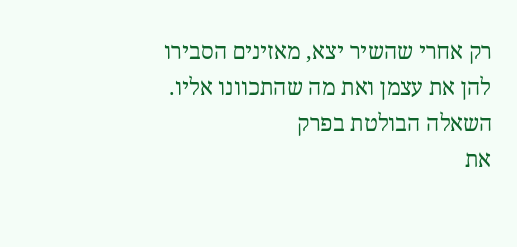רק אחרי שהשיר יצא, מאזינים הסבירו להן את עצמן ואת מה שהתכוונו אליו.
השאלה הבולטת בפרק
את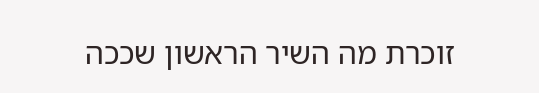זוכרת מה השיר הראשון שככה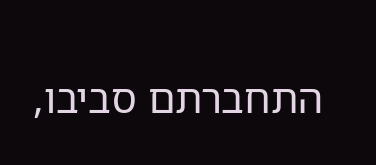התחברתם סביבו,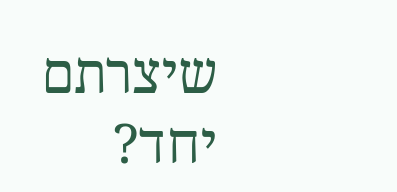שיצרתם יחד?